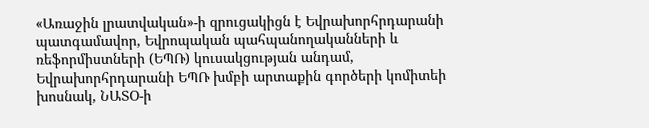«Առաջին լրատվական»-ի զրուցակիցն է Եվրախորհրդարանի պատգամավոր, Եվրոպական պահպանողականների և ռեֆորմիստների (ԵՊՌ) կուսակցության անդամ, Եվրախորհրդարանի ԵՊՌ խմբի արտաքին գործերի կոմիտեի խոսնակ, ՆԱՏՕ-ի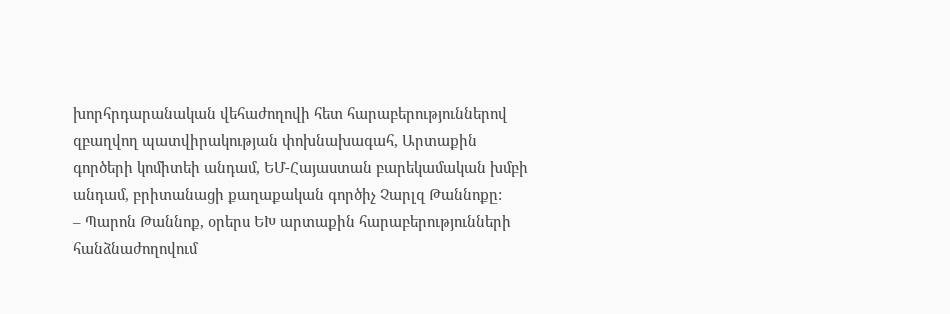խորհրդարանական վեհաժողովի հետ հարաբերություններով զբաղվող պատվիրակության փոխնախագահ, Արտաքին գործերի կոմիտեի անդամ, ԵՄ-Հայաստան բարեկամական խմբի անդամ, բրիտանացի քաղաքական գործիչ Չարլզ Թաննոքը:
– Պարոն Թաննոք, օրերս ԵԽ արտաքին հարաբերությունների հանձնաժողովում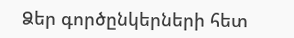Ձեր գործընկերների հետ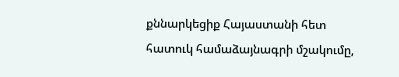քննարկեցիք Հայաստանի հետ հատուկ համաձայնագրի մշակումը,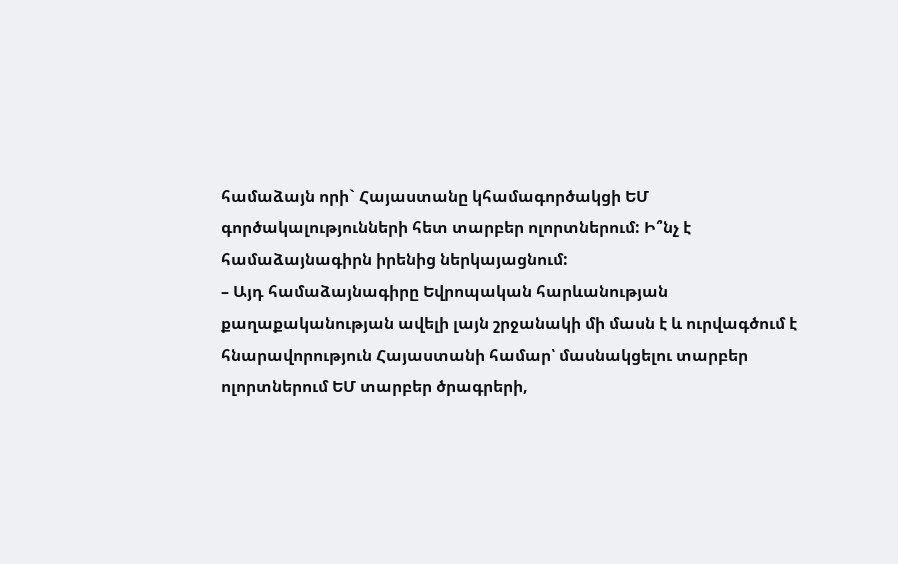համաձայն որի` Հայաստանը կհամագործակցի ԵՄ գործակալությունների հետ տարբեր ոլորտներում: Ի՞նչ է համաձայնագիրն իրենից ներկայացնում:
– Այդ համաձայնագիրը Եվրոպական հարևանության քաղաքականության ավելի լայն շրջանակի մի մասն է և ուրվագծում է հնարավորություն Հայաստանի համար՝ մասնակցելու տարբեր ոլորտներում ԵՄ տարբեր ծրագրերի,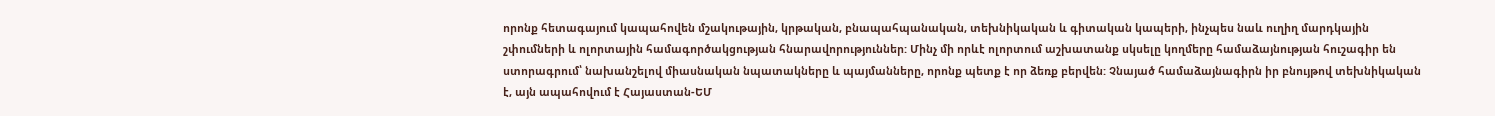որոնք հետագայում կապահովեն մշակութային, կրթական, բնապահպանական, տեխնիկական և գիտական կապերի, ինչպես նաև ուղիղ մարդկային շփումների և ոլորտային համագործակցության հնարավորություններ: Մինչ մի որևէ ոլորտում աշխատանք սկսելը կողմերը համաձայնության հուշագիր են ստորագրում՝ նախանշելով միասնական նպատակները և պայմանները, որոնք պետք է որ ձեռք բերվեն: Չնայած համաձայնագիրն իր բնույթով տեխնիկական է, այն ապահովում է Հայաստան-ԵՄ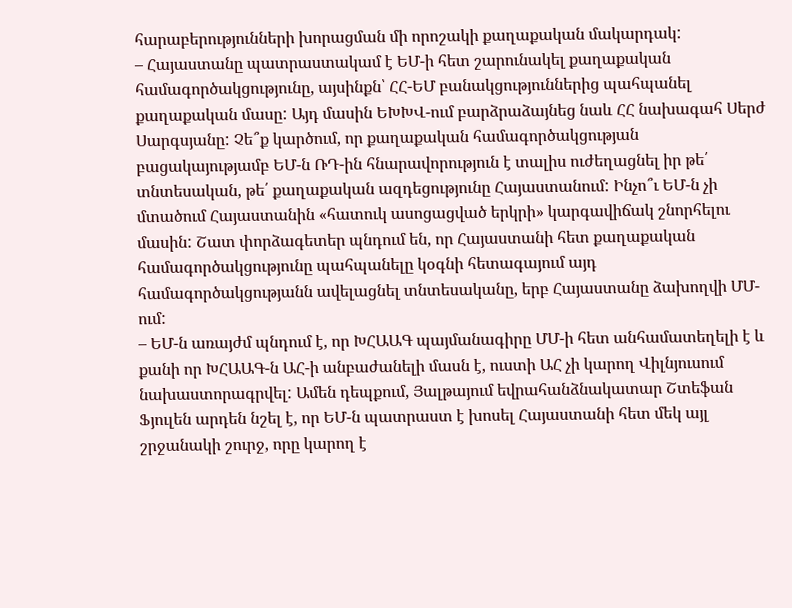հարաբերությունների խորացման մի որոշակի քաղաքական մակարդակ:
– Հայաստանը պատրաստակամ է ԵՄ-ի հետ շարունակել քաղաքական համագործակցությունը, այսինքն՝ ՀՀ-ԵՄ բանակցություններից պահպանել քաղաքական մասը: Այդ մասին ԵԽԽՎ-ում բարձրաձայնեց նաև ՀՀ նախագահ Սերժ Սարգսյանը: Չե՞ք կարծում, որ քաղաքական համագործակցության բացակայությամբ ԵՄ-ն ՌԴ-ին հնարավորություն է տալիս ուժեղացնել իր թե՛ տնտեսական, թե՛ քաղաքական ազդեցությունը Հայաստանում: Ինչո՞ւ ԵՄ-ն չի մտածում Հայաստանին «հատուկ ասոցացված երկրի» կարգավիճակ շնորհելու մասին: Շատ փորձագետեր պնդում են, որ Հայաստանի հետ քաղաքական համագործակցությունը պահպանելը կօգնի հետագայում այդ համագործակցությանն ավելացնել տնտեսականը, երբ Հայաստանը ձախողվի ՄՄ-ում:
– ԵՄ-ն առայժմ պնդում է, որ ԽՀԱԱԳ պայմանագիրը ՄՄ-ի հետ անհամատեղելի է և քանի որ ԽՀԱԱԳ-ն ԱՀ-ի անբաժանելի մասն է, ուստի ԱՀ չի կարող Վիլնյուսում նախաստորագրվել: Ամեն դեպքում, Յալթայում եվրահանձնակատար Շտեֆան Ֆյուլեն արդեն նշել է, որ ԵՄ-ն պատրաստ է խոսել Հայաստանի հետ մեկ այլ շրջանակի շուրջ, որը կարող է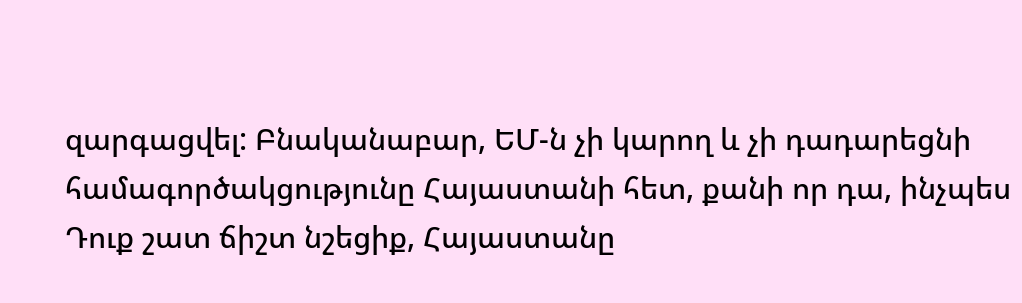զարգացվել: Բնականաբար, ԵՄ-ն չի կարող և չի դադարեցնի համագործակցությունը Հայաստանի հետ, քանի որ դա, ինչպես Դուք շատ ճիշտ նշեցիք, Հայաստանը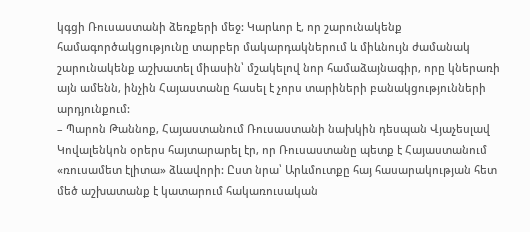կգցի Ռուսաստանի ձեռքերի մեջ: Կարևոր է, որ շարունակենք համագործակցությունը տարբեր մակարդակներում և միևնույն ժամանակ շարունակենք աշխատել միասին՝ մշակելով նոր համաձայնագիր, որը կներառի այն ամենն, ինչին Հայաստանը հասել է չորս տարիների բանակցությունների արդյունքում:
– Պարոն Թաննոք, Հայաստանում Ռուսաստանի նախկին դեսպան Վյաչեսլավ Կովալենկոն օրերս հայտարարել էր, որ Ռուսաստանը պետք է Հայաստանում «ռուսամետ էլիտա» ձևավորի: Ըստ նրա՝ Արևմուտքը հայ հասարակության հետ մեծ աշխատանք է կատարում հակառուսական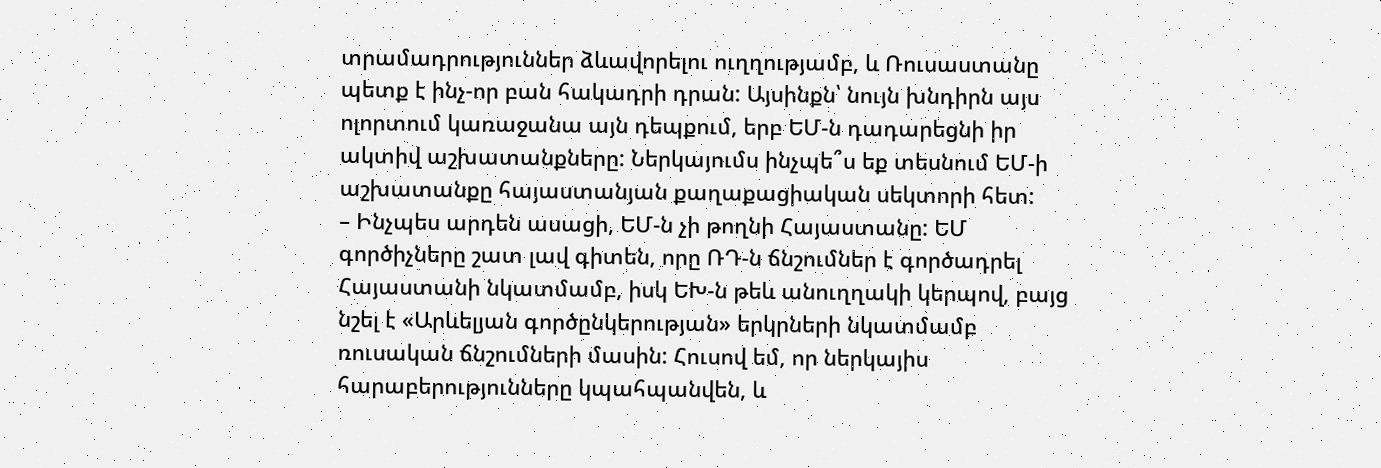տրամադրություններ ձևավորելու ուղղությամբ, և Ռուսաստանը պետք է ինչ-որ բան հակադրի դրան: Այսինքն՝ նույն խնդիրն այս ոլորտում կառաջանա այն դեպքում, երբ ԵՄ-ն դադարեցնի իր ակտիվ աշխատանքները: Ներկայումս ինչպե՞ս եք տեսնում ԵՄ-ի աշխատանքը հայաստանյան քաղաքացիական սեկտորի հետ:
– Ինչպես արդեն ասացի, ԵՄ-ն չի թողնի Հայաստանը: ԵՄ գործիչները շատ լավ գիտեն, որը ՌԴ-ն ճնշումներ է գործադրել Հայաստանի նկատմամբ, իսկ ԵԽ-ն թեև անուղղակի կերպով, բայց նշել է «Արևելյան գործընկերության» երկրների նկատմամբ ռուսական ճնշումների մասին: Հուսով եմ, որ ներկայիս հարաբերությունները կպահպանվեն, և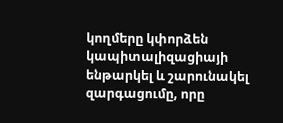կողմերը կփորձեն կապիտալիզացիայի ենթարկել և շարունակել զարգացումը, որը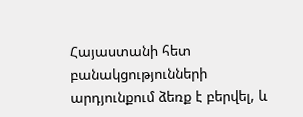Հայաստանի հետ բանակցությունների արդյունքում ձեռք է բերվել, և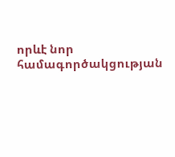որևէ նոր համագործակցության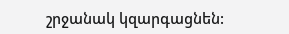շրջանակ կզարգացնեն: